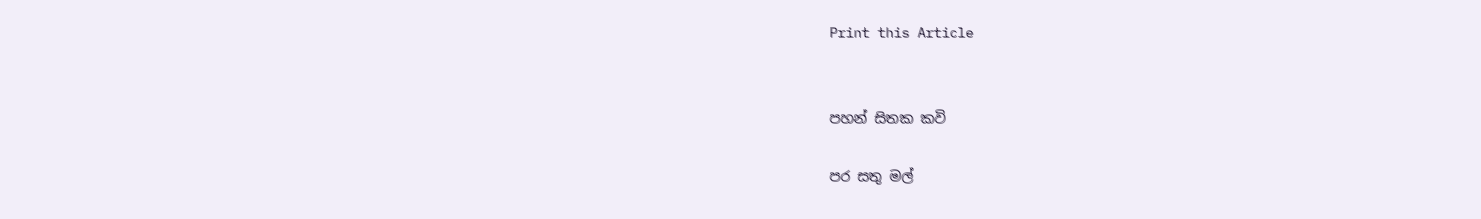Print this Article


පහන් සිතක කවි

පර සතු මල්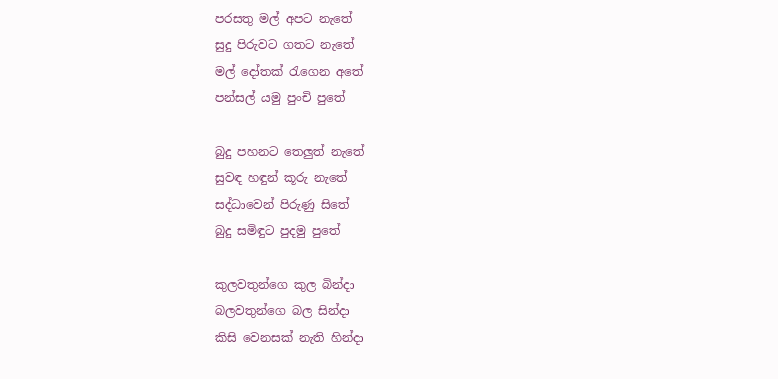පරසතු මල් අපට නැතේ
සුදු පිරුවට ගතට නැතේ
මල් දෝතක් රැගෙන අතේ
පන්සල් යමු පුංචි පුතේ

බුදු පහනට තෙලුත් නැතේ
සුවඳ හඳුන් කූරු නැතේ
සද්ධාවෙන් පිරුණු සිතේ
බුදු සමිඳුට පුදමු පුතේ

කුලවතුන්ගෙ කුල බින්දා
බලවතුන්ගෙ බල සින්දා
කිසි වෙනසක් නැති හින්දා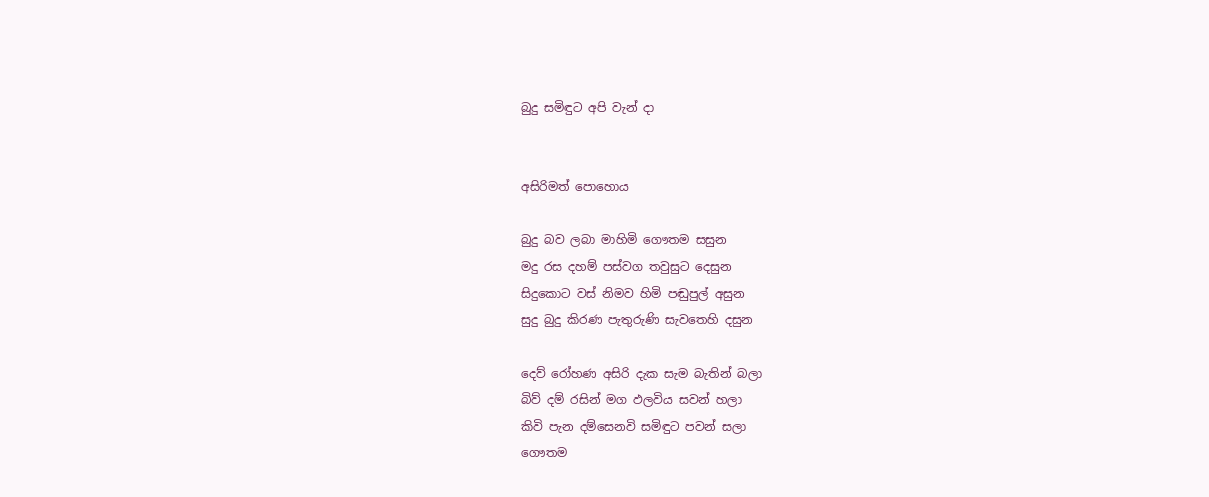බුදු සමිඳුට අපි වැන් දා


අසිරිමත් පොහොය

බුදු බව ලබා මාහිමි ගෞතම සසුන
මදු රස දහම් පස්වග තවුසුට දෙසුන
සිදුකොට වස් නිමව හිමි පඬුපුල් අසුන
සුදු බුදු කිරණ පැතුරුණි සැවතෙහි දසුන

දෙව් රෝහණ අසිරි දැක සැම බැතින් බලා
බිව් දම් රසින් මග ඵලවිය සවන් හලා
කිවි පැන දම්සෙනවි සමිඳුට පවන් සලා
ගෞතම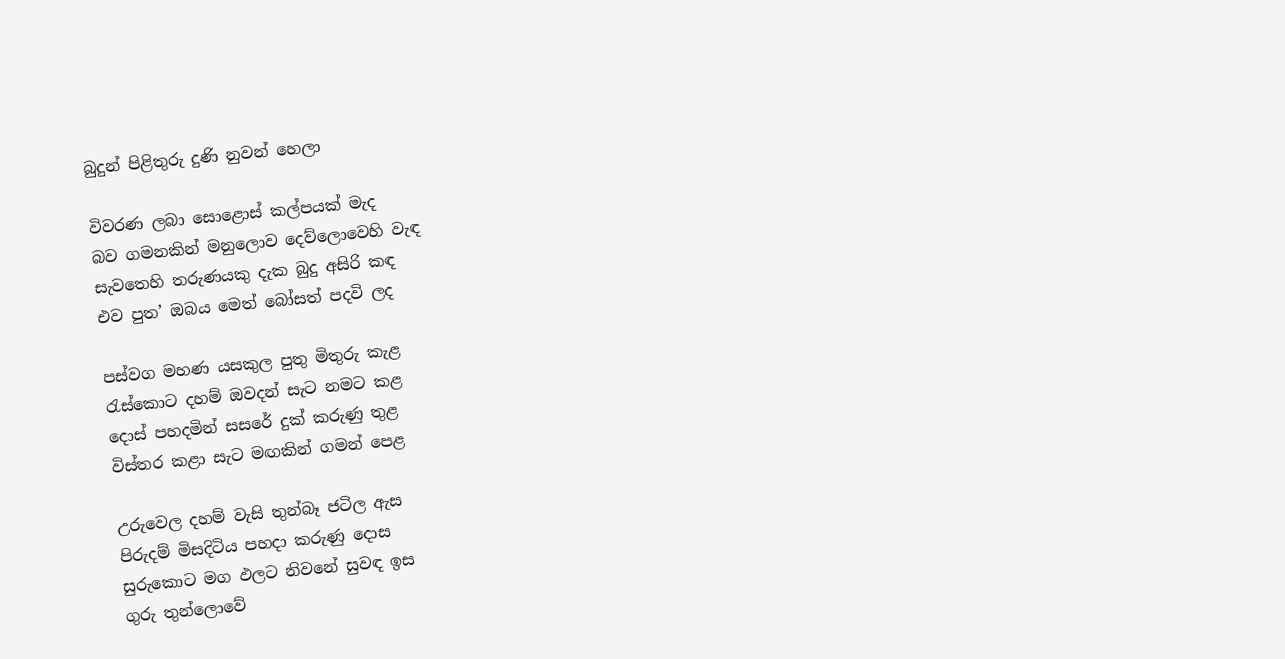බුදුන් පිළිතුරු දුණි නුවන් හෙලා

විවරණ ලබා සොළොස් කල්පයක් මැද
බව ගමනකින් මනුලොව දෙව්ලොවෙහි වැඳ
සැවතෙහි තරුණයකු දැක බුදු අසිරි කඳ
එව පුත’ ඔබය මෙත් බෝසත් පදවි ලද

පස්වග මහණ යසකුල පුතු මිතුරු කැළ
රැස්කොට දහම් ඔවදන් සැට නමට කළ
දොස් පහදමින් සසරේ දුක් කරුණු තුළ
විස්තර කළා සැට මඟකින් ගමන් පෙළ

උරුවෙල දහම් වැසි තුන්බෑ ජටිල ඇස
පිරුදම් මිසදිටිය පහදා කරුණු දොස
සුරුකොට මග ඵලට නිවනේ සුවඳ ඉස
ගුරු තුන්ලොවේ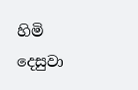හිමි දෙසුවා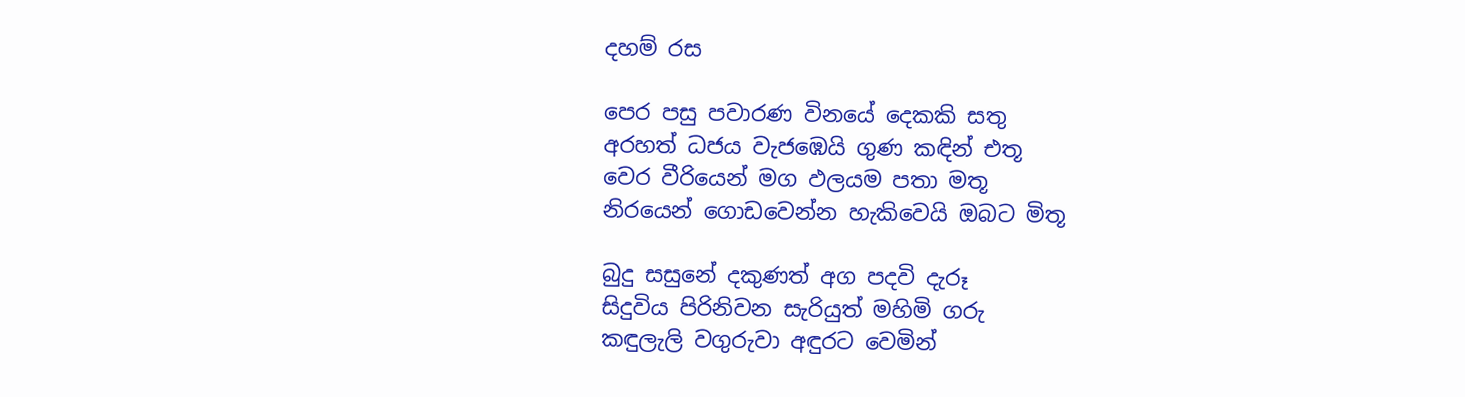දහම් රස

පෙර පසු පවාරණ විනයේ දෙකකි සතු
අරහත් ධජය වැජඹෙයි ගුණ කඳින් එතූ
වෙර වීරියෙන් මග ඵලයම පතා මතූ
නිරයෙන් ගොඩවෙන්න හැකිවෙයි ඔබට මිතූ

බුදු සසුනේ දකුණත් අග පදවි දැරූ
සිදුවිය පිරිනිවන සැරියුත් මහිමි ගරු
කඳුලැලි වගුරුවා අඳුරට වෙමින්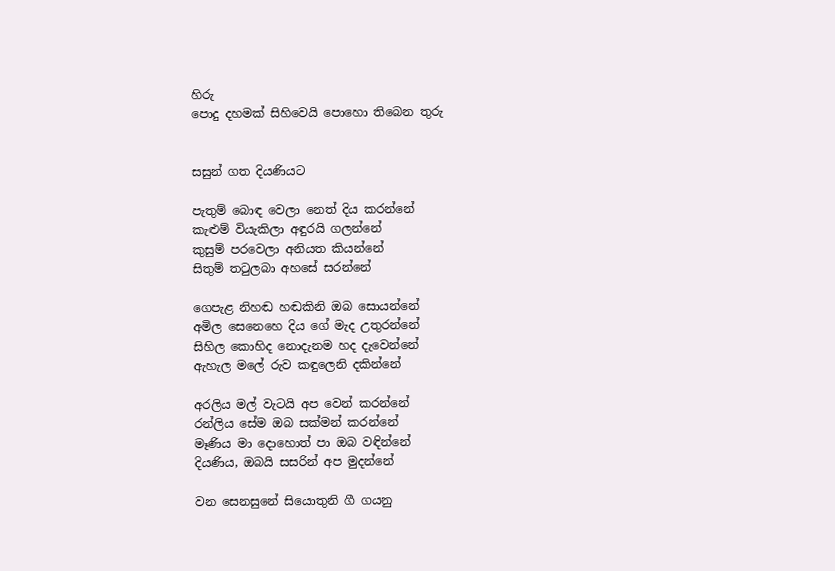හිරු
පොදු දහමක් සිහිවෙයි පොහො තිබෙන තුරු


සසුන් ගත දියණියට

පැතුම් බොඳ වෙලා නෙත් දිය කරන්නේ
කැළුම් වියැකිලා අඳුරයි ගලන්නේ
කුසුම් පරවෙලා අනියත කියන්නේ
සිතුම් තටුලබා අහසේ සරන්නේ

ගෙපැළ නිහඬ හඬකිනි ඔබ සොයන්නේ
අමිල සෙනෙහෙ දිය ගේ මැද උතුරන්නේ
සිහිල කොහිද නොදැනම හද දැවෙන්නේ
ඇහැල මලේ රුව කඳුලෙනි දකින්නේ

අරලිය මල් වැටයි අප වෙන් කරන්නේ
රන්ලිය සේම ඔබ සක්මන් කරන්නේ
මෑණිය මා දොහොත් පා ඔබ වඳින්නේ
දියණිය, ඔබයි සසරින් අප මුදන්නේ

වන සෙනසුනේ සියොතුනි ගී ගයනු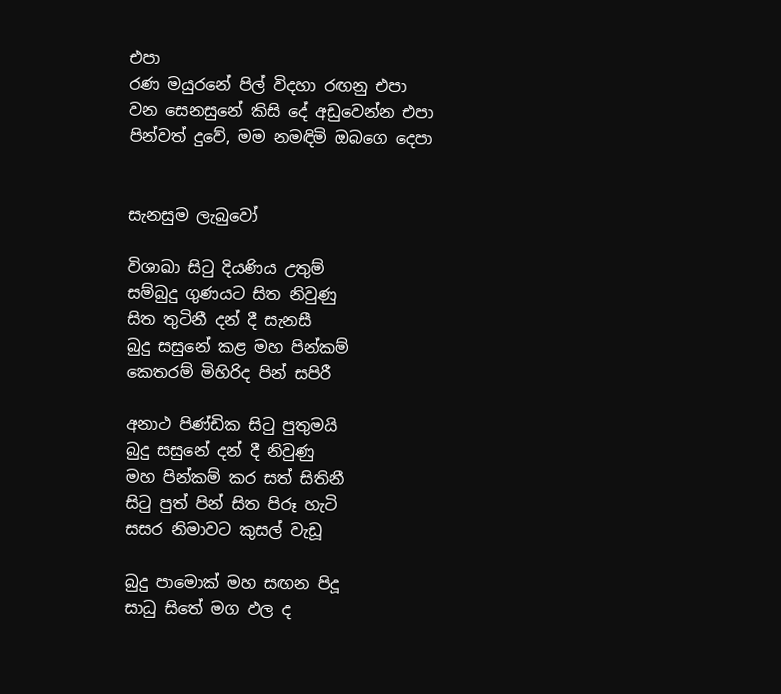එපා
රණ මයුරනේ පිල් විදහා රඟනු එපා
වන සෙනසුනේ කිසි දේ අඩුවෙන්න එපා
පින්වත් දුවේ, මම නමඳිමි ඔබගෙ දෙපා


සැනසුම ලැබුවෝ

විශාඛා සිටු දියණිය උතුම්
සම්බුදු ගුණයට සිත නිවුණු
සිත තුටිනී දන් දී සැනසී
බුදු සසුනේ කළ මහ පින්කම්
කෙතරම් මිහිරිද පින් සපිරී

අනාථ පිණ්ඩික සිටු පුතුමයි
බුදු සසුනේ දන් දී නිවුණු
මහ පින්කම් කර සත් සිතිනී
සිටු පුත් පින් සිත පිරූ හැටි
සසර නිමාවට කුසල් වැඩූ

බුදු පාමොක් මහ සඟන පිදූ
සාධු සිතේ මග ඵල ද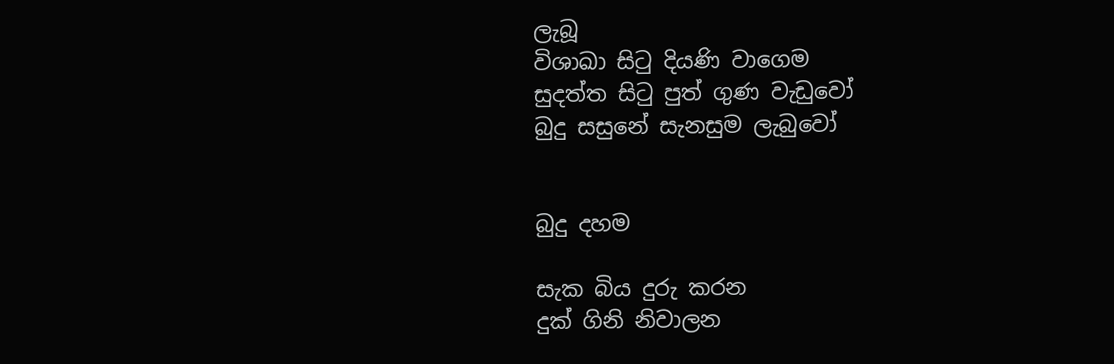ලැබූ
විශාඛා සිටු දියණි වාගෙම
සුදත්ත සිටු පුත් ගුණ වැඩුවෝ
බුදු සසුනේ සැනසුම ලැබුවෝ


බුදු දහම

සැක බිය දුරු කරන
දුක් ගිනි නිවාලන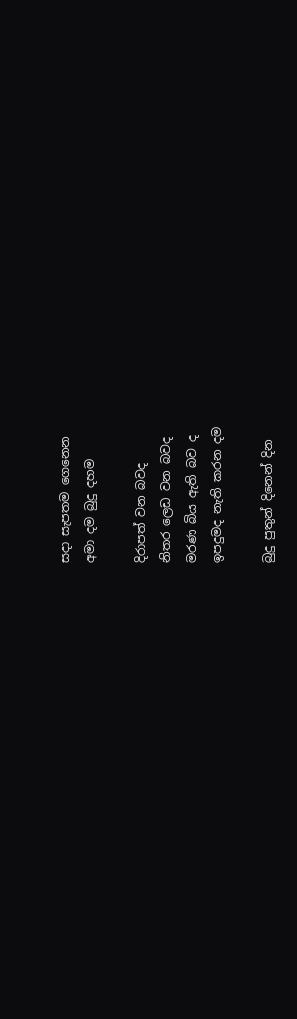සදා සැපතම ගෙනෙන
අමා දම බුදු දහම

දිරාපත් වන බවද
නිතර ලෙඩ වන බවද
මරණ බිය ඇති බව ද
ඉපදුමද නැති කරන දම

බුදු පුතුන් දිනෙන් දින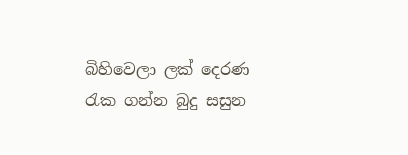බිහිවෙලා ලක් දෙරණ
රැක ගන්න බුදු සසුන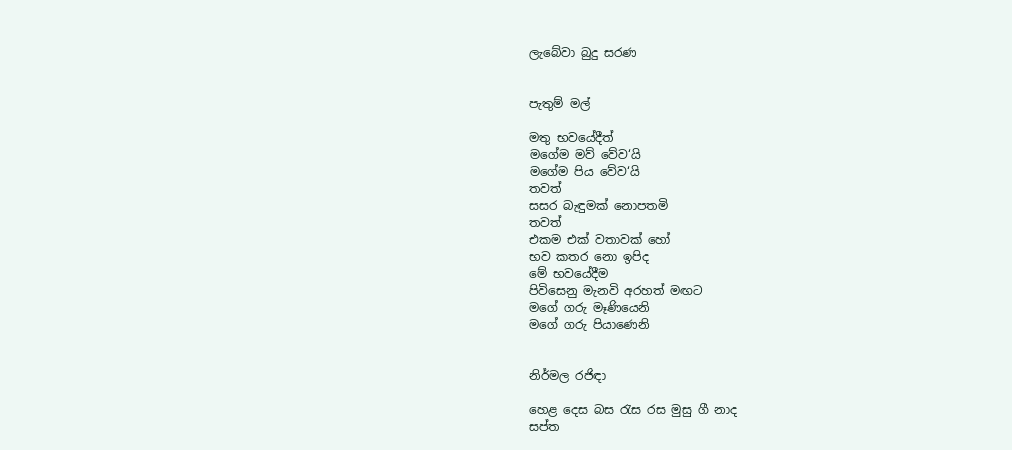ලැබේවා බුදු සරණ


පැතුම් මල්

මතු භවයේදීත්
මගේම මව් වේව‘යි
මගේම පිය වේව‘යි
තවත්
සසර බැඳුමක් නොපතමි
තවත්
එකම එක් වතාවක් හෝ
භව කතර නො ඉපිද
මේ භවයේදීම
පිවිසෙනු මැනවි අරහත් මඟට
මගේ ගරු මෑණියෙනි
මගේ ගරු පියාණෙනි


නිර්මල රජිඳා

හෙළ දෙස බස රැස රස මුසු ගී නාද
සප්ත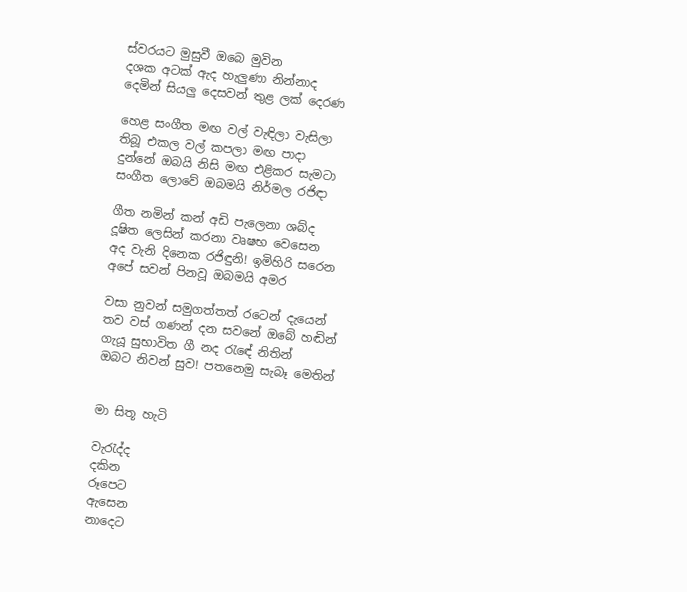ස්වරයට මුසුවී ඔබෙ මුවින
දශක අටක් ඇද හැලුණා නින්නාද
දෙමින් සියලු දෙසවන් තුළ ලක් දෙරණ

හෙළ සංගීත මඟ වල් වැඳිලා වැසිලා
තිබූ එකල වල් කපලා මඟ පාදා
දුන්නේ ඔබයි නිසි මඟ එළිකර සැමටා
සංගීත ලොවේ ඔබමයි නිර්මල රජිඳා

ගීත නමින් කන් අඩි පැලෙනා ශබ්ද
දූෂිත ලෙසින් කරනා වෘෂභ වෙසෙන
අද වැනි දිනෙක රජිඳුනි! ඉමිහිරි සරෙන
අපේ සවන් පිනවූ ඔබමයි අමර

වසා නුවන් සමුගත්තත් රටෙන් දැයෙන්
තව වස් ගණන් දන සවනේ ඔබේ හඬින්
ගැයූ සුභාවිත ගී නද රැඳේ නිතින්
ඔබට නිවන් සුව! පතනෙමු සැබෑ මෙතින්


මා සිතූ හැටි

වැරැද්ද
දකින
රූපෙට
ඇසෙන
නාදෙට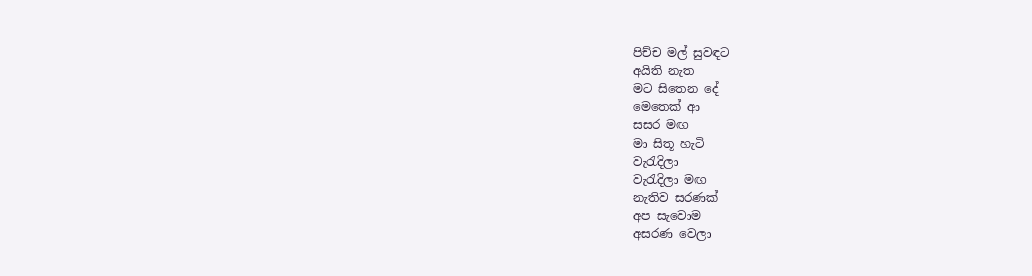පිච්ච මල් සුවඳට
අයිති නැත
මට සිතෙන දේ
මෙතෙක් ආ
සසර මඟ
මා සිතූ හැටි
වැරැදිලා
වැරැදිලා මඟ
නැතිව සරණක්
අප සැවොම
අසරණ වෙලා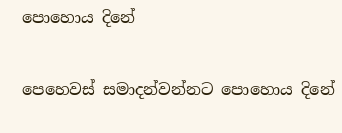පොහොය දිනේ

පෙහෙවස් සමාදන්වන්නට පොහොය දිනේ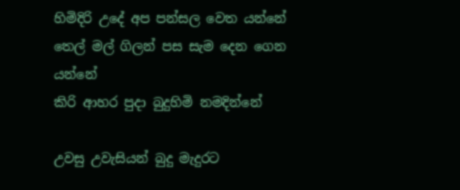හිමිදිරි උදේ අප පන්සල වෙත යන්නේ
තෙල් මල් ගිලන් පස සැම දෙන ගෙන යන්නේ
කිරි ආහර පුදා බුදුහිමි නමදින්නේ

උවසු උවැසියන් බුදු මැදුරට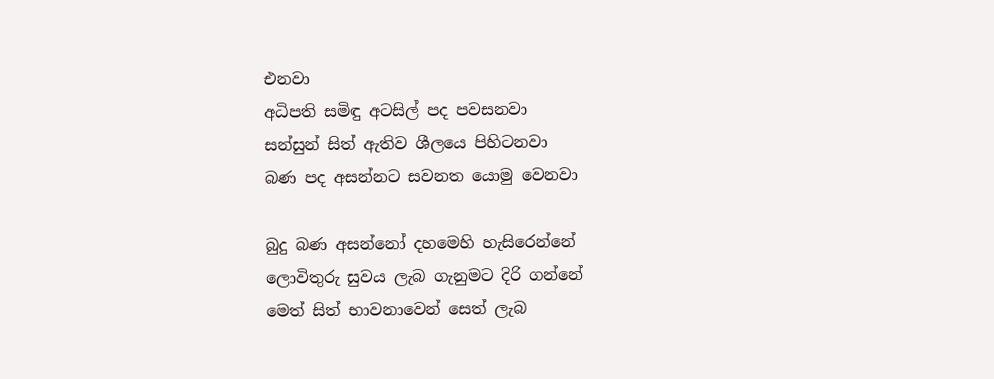එනවා
අධිපති සමිඳු අටසිල් පද පවසනවා
සන්සුන් සිත් ඇතිව ශීලයෙ පිහිටනවා
බණ පද අසන්නට සවනත යොමු වෙනවා

බුදු බණ අසන්නෝ දහමෙහි හැසිරෙන්නේ
ලොවිතුරු සුවය ලැබ ගැනුමට දිරි ගන්නේ
මෙත් සිත් භාවනාවෙන් සෙත් ලැබ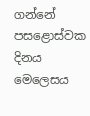ගන්නේ
පසළොස්වක දිනය මෙලෙසය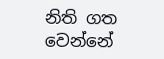නිති ගත වෙන්නේ